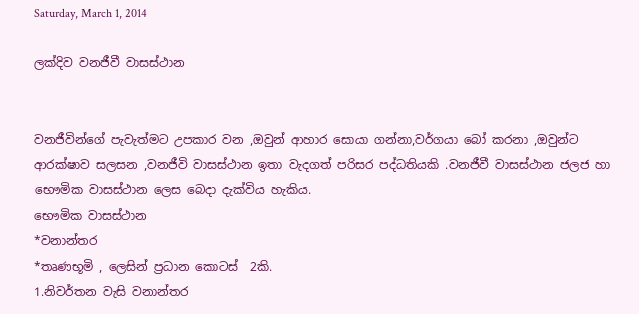Saturday, March 1, 2014

ලක්දිව වනජීවී වාසස්ථාන


වනජීවින්ගේ පැවැත්මට උපකාර වන ,ඔවුන් ආහාර සොයා ගන්නා,වර්ගයා බෝ කරනා ,ඔවුන්ට ආරක්ෂාව සලසන ,වනජීවි වාසස්ථාන ඉතා වැදගත් පරිසර පද්ධතියකි .වනජීවී වාසස්ථාන ජලජ හා  භෞමික වාසස්ථාන ලෙස බෙදා දැක්විය හැකිය.
භෞමික වාසස්ථාන
*වනාන්තර
*තෘණභූමි , ලෙසින් ප්‍රධාන කොටස්  2කි.
1.නිවර්තන වැසි වනාන්තර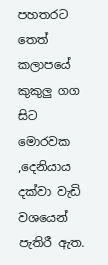පහතරට තෙත් කලාපයේ කුකුලු ගග සිට මොරවක ,දෙනියාය දක්වා වැඩි වශයෙන් පැතිරී ඇත.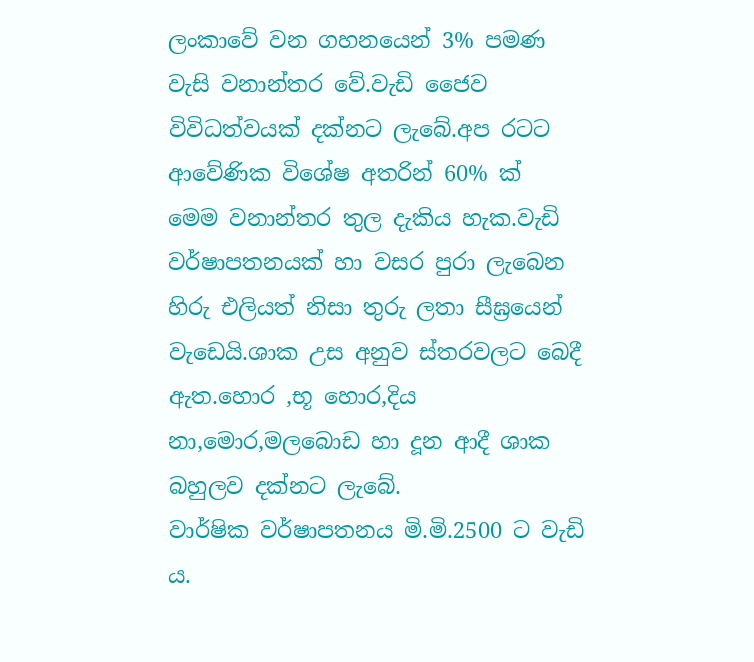ලංකාවේ වන ගහනයෙන් 3% පමණ වැසි වනාන්තර වේ.වැඩි ජෛව විවිධත්වයක් දක්නට ලැබේ.අප රටට ආවේණික විශේෂ අතරින් 60% ක්   මෙම වනාන්තර තුල දැකිය හැක.වැඩි වර්ෂාපතනයක් හා වසර පුරා ලැබෙන හිරු එලියත් නිසා තුරු ලතා සීඝ්‍රයෙන්  වැඩෙයි.ශාක උස අනුව ස්තරවලට බෙදී ඇත.හොර ,භූ හොර,දිය නා,මොර,මලබොඩ හා දූන ආදී ශාක බහුලව දක්නට ලැබේ.
වාර්ෂික වර්ෂාපතනය මි.මි.2500 ට වැඩි ය.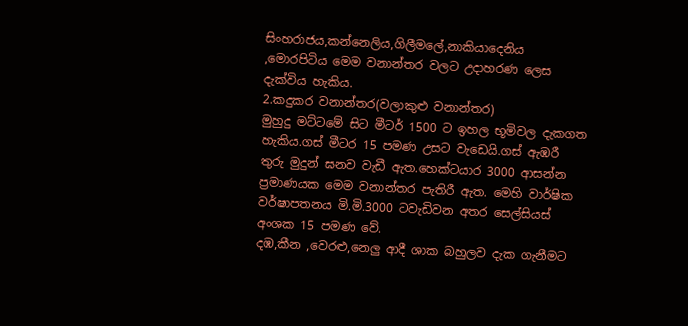සිංහරාජය,කන්නෙලිය,ගිලීමලේ,නාකියාදෙනිය ,මොරපිටිය මෙම වනාන්තර වලට උදාහරණ ලෙස දැක්විය හැකිය.
2.කදුකර වනාන්තර(වලාකුළු වනාන්තර)
මුහුදු මට්ටමේ සිට මීටර් 1500 ට ඉහල භූමිවල දැකගත හැකිය.ගස් මීටර 15 පමණ උසට වැඩෙයි.ගස් ඇඹරී  තුරු මුදුන් ඝනව වැඩී ඇත.හෙක්ටයාර 3000 ආසන්න ප්‍රමාණයක මෙම වනාන්තර පැතිරී ඇත. මෙහි වාර්ෂික වර්ෂාපතනය මි.මි.3000 ටවැඩිවන අතර සෙල්සියස් අංශක 15 පමණ වේ.
දඹ,කීන ,වෙරළු,නෙලු ආදී ශාක බහුලව දැක ගැනීමට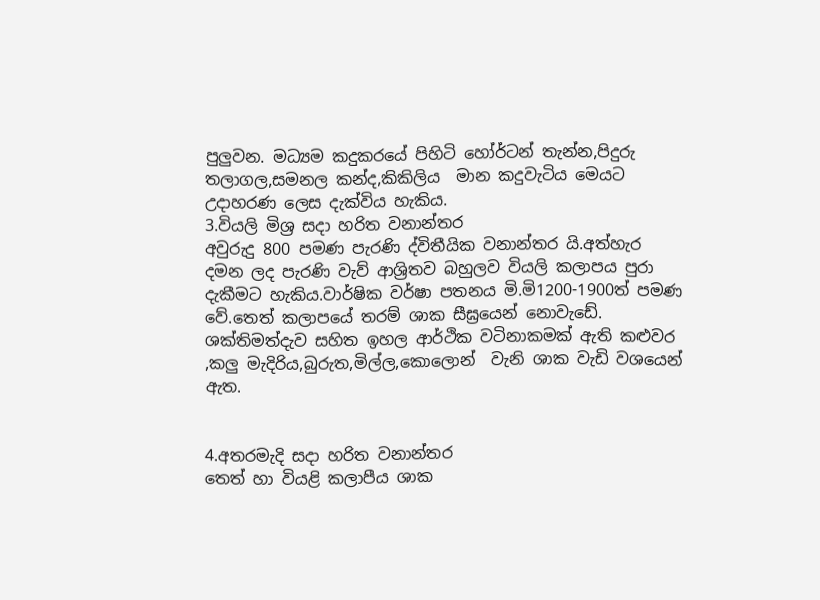පුලුවන. මධ්‍යම කදුකරයේ පිහිටි හෝර්ටන් තැන්න,පිදුරු තලාගල,සමනල කන්ද,කිකිලිය  මාන කදුවැටිය මෙයට උදාහරණ ලෙස දැක්විය හැකිය.
3.වියලි මිශ්‍ර සදා හරිත වනාන්තර
අවුරුදු 800 පමණ පැරණි ද්විතීයික වනාන්තර යි.අත්හැර දමන ලද පැරණි වැව් ආශ්‍රිතව බහුලව වියලි කලාපය පුරා දැකීමට හැකිය.වාර්ෂික වර්ෂා පතනය මි.මි1200-1900ත් පමණ වේ.තෙත් කලාපයේ තරම් ශාක සීඝ්‍රයෙන් නොවැඩේ.
ශක්තිමත්දැව සහිත ඉහල ආර්ථික වටිනාකමක් ඇති කළුවර ,කලු මැදිරිය,බුරුත,මිල්ල,කොලොන්  වැනි ශාක වැඩි වශයෙන් ඇත.


4.අතරමැදි සදා හරිත වනාන්තර
තෙත් හා වියළි කලාපීය ශාක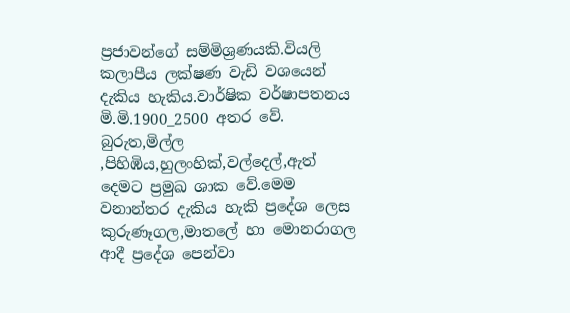ප්‍රජාවන්ගේ සම්මිශ්‍රණයකි.වියලි කලාපීය ලක්ෂණ වැඩි වශයෙන් දැකිය හැකිය.වාර්ෂික වර්ෂාපතනය මි.මි.1900_2500 අතර වේ.
බුරුත,මිල්ල ,පිහිඹිය,හුලංහික්,වල්දෙල්,ඇත් දෙමට ප්‍රමුඛ ශාක වේ.මෙම වනාන්තර දැකිය හැකි ප්‍රදේශ ලෙස  කුරුණෑගල,මාතලේ හා මොනරාගල ආදී ප්‍රදේශ පෙන්වා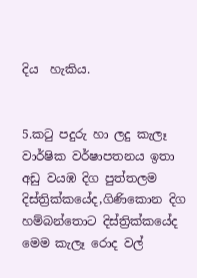දිය  හැකිය.


5.කටු පදුරු හා ලදු කැලෑ
වාර්ෂික වර්ෂාපතනය ඉතා අඩු වයඹ දිග පුත්තලම දිස්ත්‍රික්කයේද,ගිණිකොන දිග හම්බන්තොට දිස්ත්‍රික්කයේද  මෙම කැලෑ රොද වල්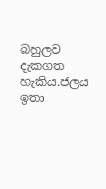බහුලව දැකගත හැකිය.ජලය ඉතා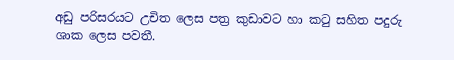අඩු පරිසරයට උචිත ලෙස පත්‍ර කුඩාවට හා කටු සහිත පදුරු ශාක ලෙස පවතී.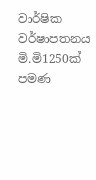වාර්ෂික වර්ෂාපතනය මි.මි1250ක් පමණ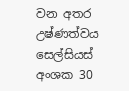වන අතර උෂ්ණත්වය සෙල්සියස් අංශක 30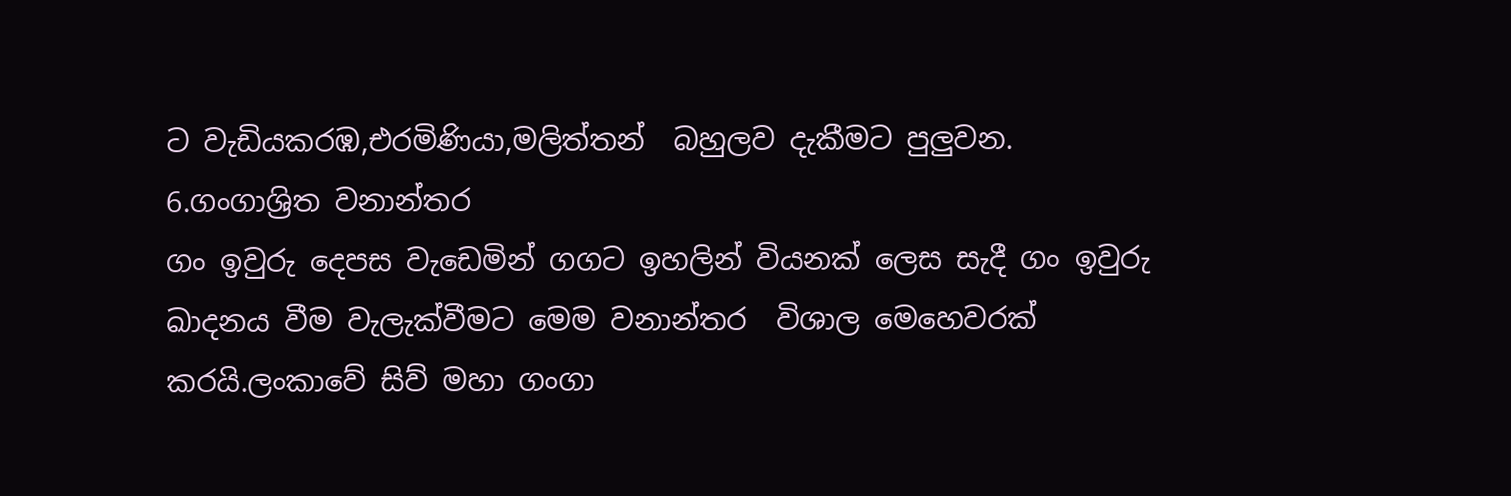ට වැඩියකරඹ,එරමිණියා,මලිත්තන්  බහුලව දැකීමට පුලුවන.
6.ගංගාශ්‍රිත වනාන්තර
ගං ඉවුරු දෙපස වැඩෙමින් ගගට ඉහලින් වියනක් ලෙස සැදී ගං ඉවුරු ඛාදනය වීම වැලැක්වීමට මෙම වනාන්තර  විශාල මෙහෙවරක් කරයි.ලංකාවේ සිව් මහා ගංගා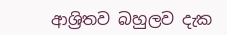ආශ්‍රිතව බහුලව දැක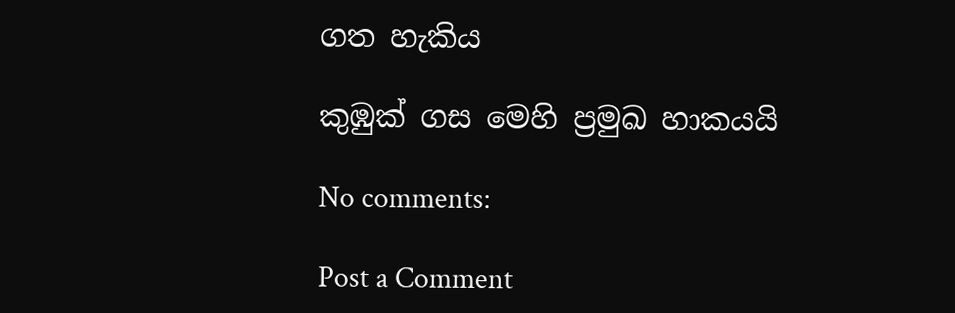ගත හැකිය

කුඹුක් ගස මෙහි ප්‍රමුඛ හාකයයි‍

No comments:

Post a Comment